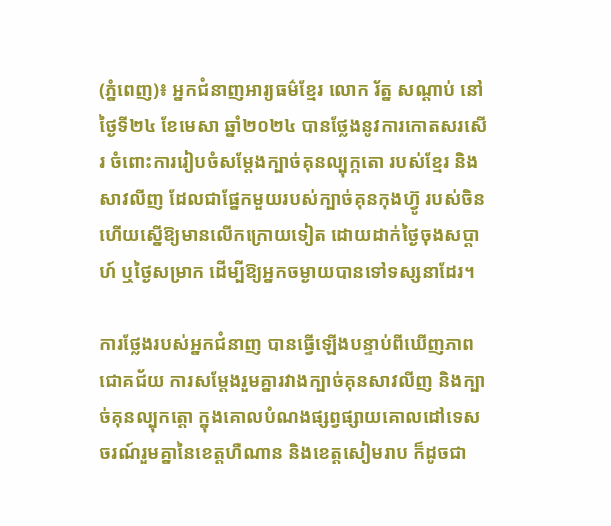(ភ្នំពេញ)៖ អ្នកជំនាញអារ្យធម៌ខ្មែរ លោក រ័ត្ន សណ្តាប់ នៅថ្ងៃទី២៤ ខែមេសា ឆ្នាំ២០២៤ បានថ្លែងនូវការកោតសរសើរ ចំពោះការរៀបចំសម្តែងក្បាច់គុនល្បុក្កតោ របស់ខ្មែរ និងសាវលីញ ដែលជាផ្នែកមួយរបស់ក្បាច់គុនកុងហ្វ៊ូ របស់ចិន ហើយស្នើឱ្យមានលើកក្រោយទៀត ដោយដាក់ថ្ងៃចុងសប្តាហ៍ ឬថ្ងៃសម្រាក ដើម្បីឱ្យអ្នកចម្ងាយបានទៅទស្សនាដែរ។

ការថ្លែងរបស់អ្នកជំនាញ បានធ្វើឡើងបន្ទាប់ពីឃើញភាពជោគជ័យ ការសម្តែងរួមគ្នារវាងក្បាច់គុនសាវលីញ និងក្បាច់គុនល្បុកត្តោ ក្នុងគោលបំណងផ្សព្វផ្សាយគោលដៅទេសចរណ៍រួមគ្នានៃខេត្តហឺណាន និងខេត្តសៀមរាប ក៏ដូចជា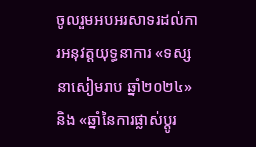ចូលរួមអបអរសាទរដល់ការអនុវត្តយុទ្ធនាការ «ទស្សនាសៀមរាប ឆ្នាំ២០២៤» និង «ឆ្នាំនៃការផ្លាស់ប្តូរ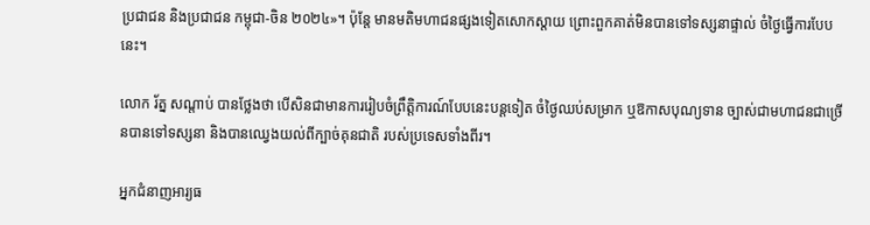ប្រជាជន និងប្រជាជន កម្ពុជា-ចិន ២០២៤»។ ប៉ុន្តែ មានមតិមហាជនផ្សងទៀតសោកស្តាយ ព្រោះពួកគាត់មិនបានទៅទស្សនាផ្ទាល់ ចំថ្ងៃធ្វើការបែបនេះ។

លោក រ័ត្ន សណ្តាប់ បានថ្លែងថា បើសិនជាមានការរៀបចំព្រឹត្តិការណ៍បែបនេះបន្តទៀត ចំថ្ងៃឈប់សម្រាក ឬឱកាសបុណ្យទាន ច្បាស់ជាមហាជនជាច្រើនបានទៅទស្សនា និងបានឈ្វេងយល់ពីក្បាច់គុនជាតិ របស់ប្រទេសទាំងពីរ។

អ្នកជំនាញអារ្យធ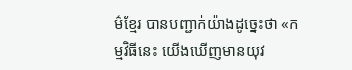ម៌ខ្មែរ បានបញ្ជាក់យ៉ាងដូច្នេះថា «កម្មវិធីនេះ យើងឃើញមានយុវ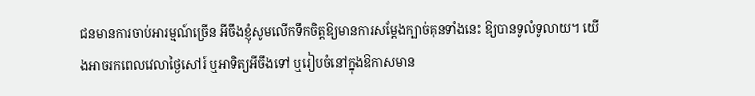ជនមានការចាប់អារម្មណ៍ច្រើន អីចឹងខ្ញុំសូមលើកទឹកចិត្តឱ្យមានការសម្តែងក្បាច់គុនទាំងនេះ ឱ្យបានទូលំទូលាយ។ យើងអាចរកពេលវេលាថ្ងៃសៅរ៍ ឬអាទិត្យអីចឹងទៅ ឬរៀបចំនៅក្នុងឱកាសមាន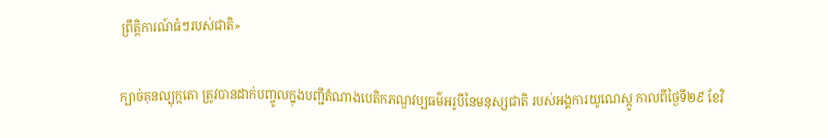ព្រឹត្តិការណ៍ធំៗរបស់ជាតិ»

ក្បាច់គុនល្បុក្កតោ ត្រូវបានដាក់បញ្ចូលក្នុងបញ្ជីតំណាងបេតិកភណ្ឌវប្បធម៌អរូបីនៃមនុស្សជាតិ របស់អង្គការយូណេស្កូ កាលពីថ្ងៃទី២៩ ខែវិ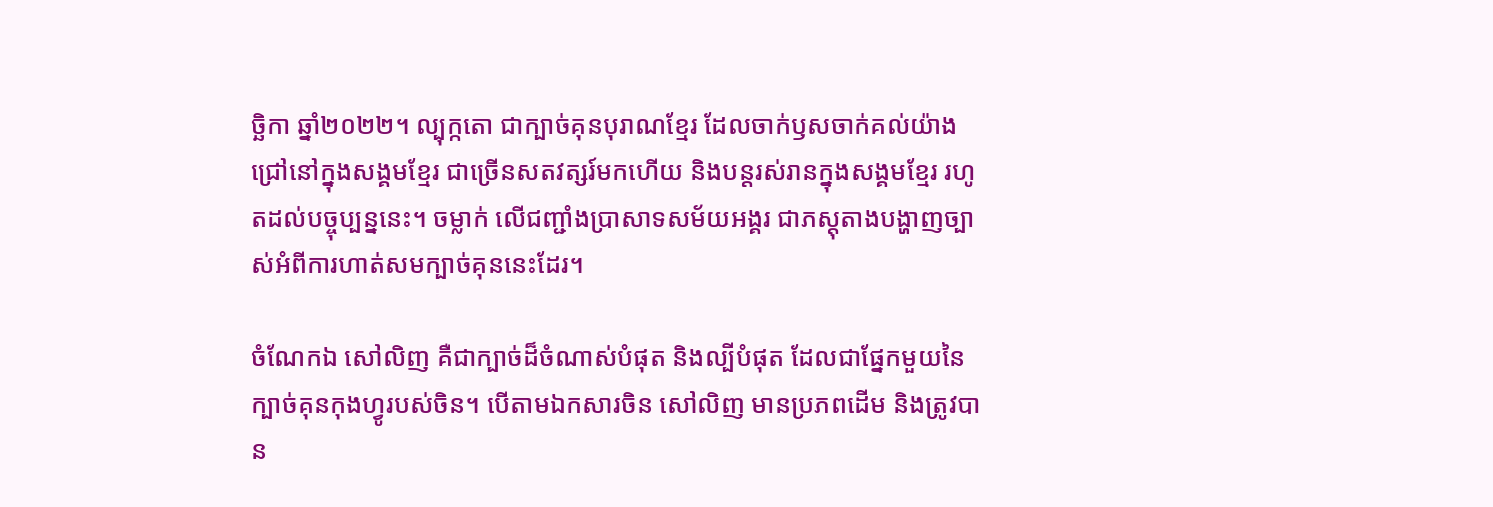ច្ឆិកា ឆ្នាំ២០២២។ ល្បុក្កតោ ជាក្បាច់គុនបុរាណខ្មែរ ដែលចាក់ឫសចាក់គល់យ៉ាងជ្រៅនៅក្នុងសង្គមខ្មែរ ជាច្រើនសតវត្សរ៍មកហើយ និងបន្តរស់រានក្នុងសង្គមខ្មែរ រហូតដល់បច្ចុប្បន្ននេះ។ ចម្លាក់ លើជញ្ជាំងប្រាសាទសម័យអង្គរ ជាភស្តុតាងបង្ហាញច្បាស់អំពីការហាត់សមក្បាច់គុននេះដែរ។

ចំណែកឯ សៅលិញ គឺជាក្បាច់ដ៏ចំណាស់បំផុត និងល្បីបំផុត ដែលជាផ្នែកមួយនៃក្បាច់គុនកុងហ្វូរបស់ចិន។ បើតាមឯកសារចិន សៅលិញ មានប្រភពដើម និងត្រូវបាន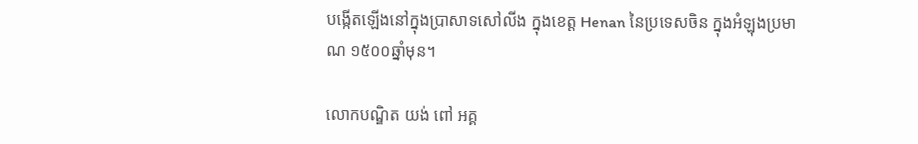បង្កើតឡើងនៅក្នុងប្រាសាទសៅលីង ក្នុងខេត្ត Henan នៃប្រទេសចិន ក្នុងអំឡុងប្រមាណ ១៥០០ឆ្នាំមុន។

លោកបណ្ឌិត យង់ ពៅ អគ្គ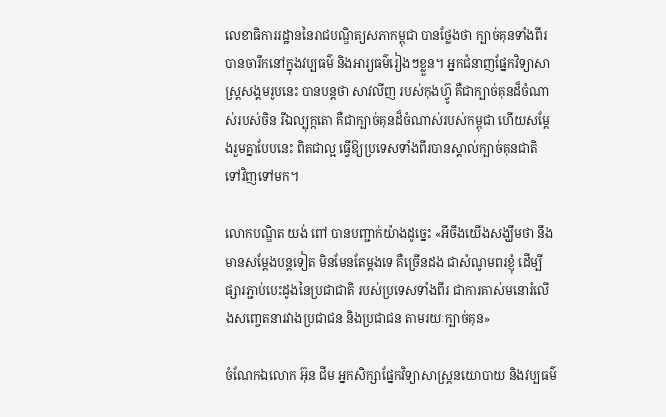លេខាធិការរដ្ឋាននៃរាជបណ្ឌិត្យសភាកម្ពុជា បានថ្លែងថា ក្បាច់គុនទាំងពីរ បានចារឹកនៅក្នុងវប្បធម៌ និងអារ្យធម៌រៀងៗខ្លួន។ អ្នកជំនាញផ្នែកវិទ្យាសាស្ត្រសង្គមរូបនេះ បានបន្តថា សាវលីញ របស់កុងហ្វ៊ូ គឺជាក្បាច់គុនដ៏ចំណាស់របស់ចិន រីឯល្បុក្កតោ គឺជាក្បាច់គុនដ៏ចំណាស់របស់កម្ពុជា ហើយសម្តែងរួមគ្នាបែបនេះ ពិតជាល្អ ធ្វើឱ្យប្រទេសទាំងពីរបានស្គាល់ក្បាច់គុនជាតិ ទៅវិញទៅមក។

លោកបណ្ឌិត យង់ ពៅ បានបញ្ជាក់យ៉ាងដូច្នេះ «អីចឹងយើងសង្ឃឹមថា នឹងមានសម្តែងបន្តទៀត មិនមែនតែម្តងទេ គឺច្រើនដង ជាសំណូមពរខ្ញុំ ដើម្បីផ្សារភ្ជាប់បេះដូងនៃប្រជាជាតិ របស់ប្រទេសទាំងពីរ ជាការគាស់មនោរំលើងសញ្ចេតនារវាងប្រជាជន និងប្រជាជន តាមរយៈក្បាច់គុន»

ចំណែកឯលោក អ៊ុន ជីម អ្នកសិក្សាផ្នែកវិទ្យាសាស្ត្រនយោបាយ និងវប្បធម៌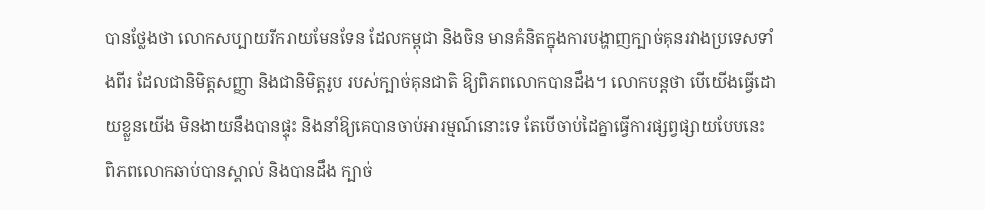បានថ្លែងថា លោកសប្បាយរីករាយមែនទែន ដែលកម្ពុជា និងចិន មានគំនិតក្នុងការបង្ហាញក្បាច់គុនរវាងប្រទេសទាំងពីរ ដែលជានិមិត្តសញ្ញា និងជានិមិត្តរូប របស់ក្បាច់គុនជាតិ ឱ្យពិភពលោកបានដឹង។ លោកបន្តថា បើយើងធ្វើដោយខ្លួនយើង មិនងាយនឹងបានផ្ទុះ និងនាំឱ្យគេបានចាប់អារម្មណ៍នោះទេ តែបើចាប់ដៃគ្នាធ្វើការផ្សព្វផ្សាយបែបនេះ ពិភពលោកឆាប់បានស្គាល់ និងបានដឹង ក្បាច់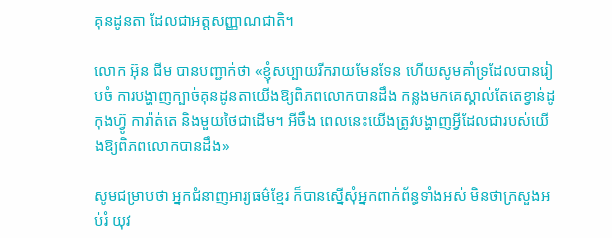គុនដូនតា ដែលជាអត្តសញ្ញាណជាតិ។

លោក អ៊ុន ជីម បានបញ្ជាក់ថា «ខ្ញុំសប្បាយរីករាយមែនទែន ហើយសូមគាំទ្រដែលបានរៀបចំ ការបង្ហាញក្បាច់គុនដូនតាយើងឱ្យពិភពលោកបានដឹង កន្លងមកគេស្គាល់តែតេខ្វាន់ដូ កុងហ្វ៊ូ ការ៉ាត់តេ និងមួយថៃជាដើម។ អីចឹង ពេលនេះយើងត្រូវបង្ហាញអ្វីដែលជារបស់យើងឱ្យពិភពលោកបានដឹង»

សូមជម្រាបថា អ្នកជំនាញអារ្យធម៌ខ្មែរ ក៏បានស្នើសុំអ្នកពាក់ព័ន្ធទាំងអស់ មិនថាក្រសួងអប់រំ យុវ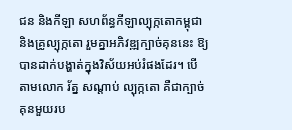ជន និងកីឡា សហព័ន្ធកីឡាល្បុក្កតោកម្ពុជា និងគ្រូល្បុក្កតោ រួមគ្នាអភិវឌ្ឍក្បាច់គុននេះ ឱ្យបានដាក់បង្ហាត់ក្នុងវិស័យអប់រំផងដែរ។ បើតាមលោក រ័ត្ន សណ្តាប់ ល្បុក្កតោ គឺជាក្បាច់គុនមួយរប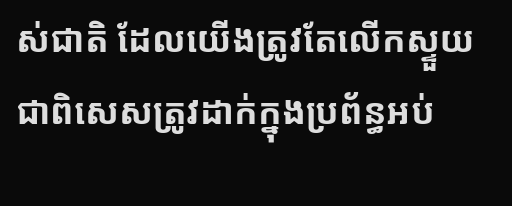ស់ជាតិ ដែលយើងត្រូវតែលើកស្ទួយ ជាពិសេសត្រូវដាក់ក្នុងប្រព័ន្ធអប់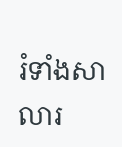រំទាំងសាលារ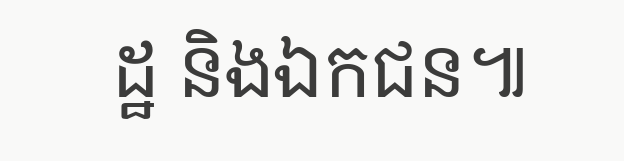ដ្ឋ និងឯកជន៕